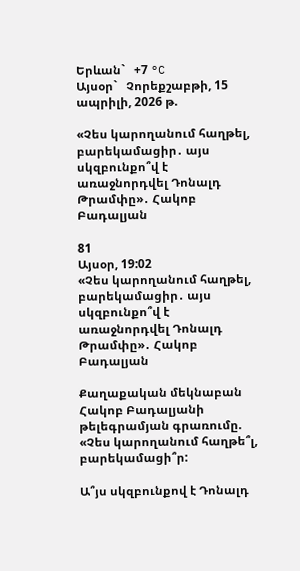Երևան`   +7 °C
Այսօր`   Չորեքշաբթի, 15 ապրիլի, 2026 թ.

«Չես կարողանում հաղթել, բարեկամացիր․ այս սկզբունքո՞վ է առաջնորդվել Դոնալդ Թրամփը»․ Հակոբ Բադալյան

81
Այսօր, 19:02
«Չես կարողանում հաղթել, բարեկամացիր․ այս սկզբունքո՞վ է առաջնորդվել Դոնալդ Թրամփը»․ Հակոբ Բադալյան

Քաղաքական մեկնաբան Հակոբ Բադալյանի թելեգրամյան գրառումը. «Չես կարողանում հաղթե՞լ, բարեկամացի՞ր:

Ա՞յս սկզբունքով է Դոնալդ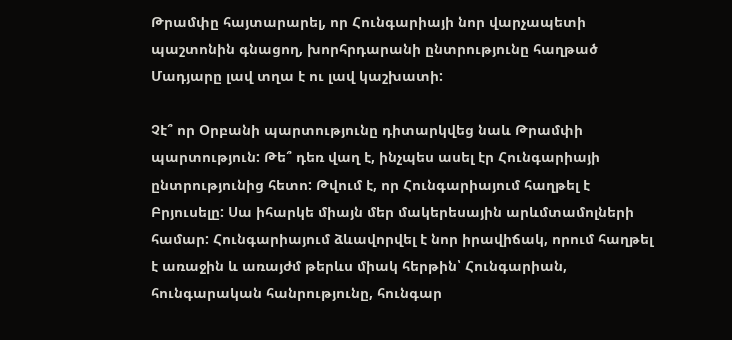Թրամփը հայտարարել, որ Հունգարիայի նոր վարչապետի պաշտոնին գնացող, խորհրդարանի ընտրությունը հաղթած Մադյարը լավ տղա է ու լավ կաշխատի:

Չէ՞ որ Օրբանի պարտությունը դիտարկվեց նաև Թրամփի պարտություն: Թե՞ դեռ վաղ է, ինչպես ասել էր Հունգարիայի ընտրությունից հետո: Թվում է, որ Հունգարիայում հաղթել է Բրյուսելը: Սա իհարկե միայն մեր մակերեսային արևմտամոլների համար: Հունգարիայում ձևավորվել է նոր իրավիճակ, որում հաղթել է առաջին և առայժմ թերևս միակ հերթին՝ Հունգարիան, հունգարական հանրությունը, հունգար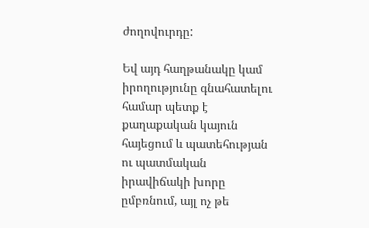ժողովուրդը:

Եվ այդ հաղթանակը կամ իրողությունը գնահատելու համար պետք է քաղաքական կայուն հայեցում և պատեհության ու պատմական իրավիճակի խորը ըմբռնում, այլ ոչ թե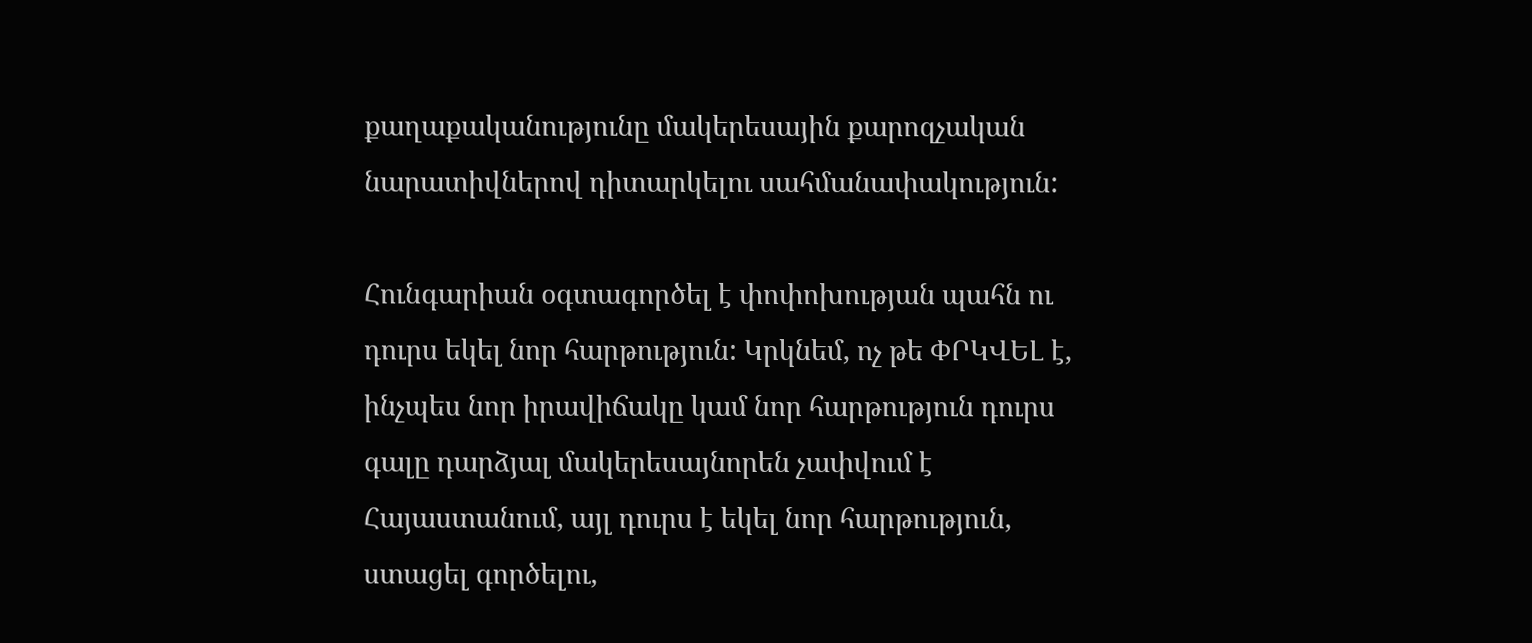քաղաքականությունը մակերեսային քարոզչական նարատիվներով դիտարկելու սահմանափակություն:

Հունգարիան օգտագործել է փոփոխության պահն ու դուրս եկել նոր հարթություն: Կրկնեմ, ոչ թե ՓՐԿՎԵԼ է, ինչպես նոր իրավիճակը կամ նոր հարթություն դուրս գալը դարձյալ մակերեսայնորեն չափվում է Հայաստանում, այլ դուրս է եկել նոր հարթություն, ստացել գործելու,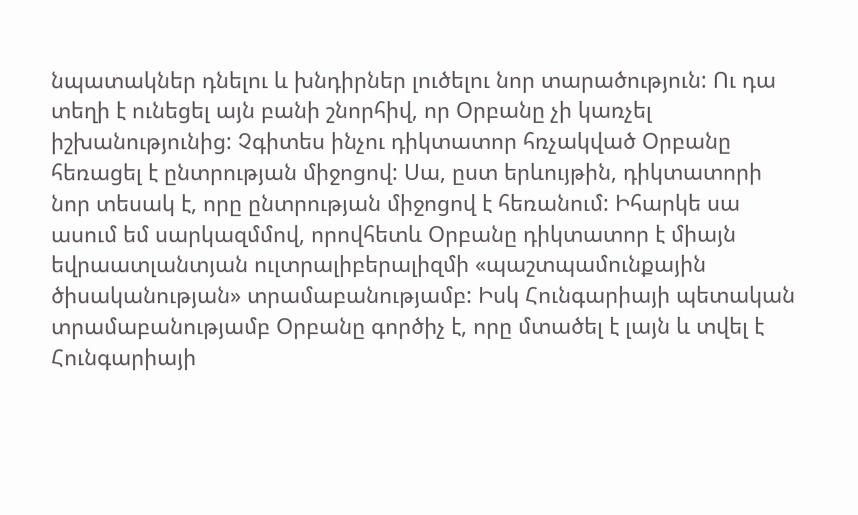նպատակներ դնելու և խնդիրներ լուծելու նոր տարածություն: Ու դա տեղի է ունեցել այն բանի շնորհիվ, որ Օրբանը չի կառչել իշխանությունից: Չգիտես ինչու դիկտատոր հռչակված Օրբանը հեռացել է ընտրության միջոցով: Սա, ըստ երևույթին, դիկտատորի նոր տեսակ է, որը ընտրության միջոցով է հեռանում: Իհարկե սա ասում եմ սարկազմմով, որովհետև Օրբանը դիկտատոր է միայն եվրաատլանտյան ուլտրալիբերալիզմի «պաշտպամունքային ծիսականության» տրամաբանությամբ: Իսկ Հունգարիայի պետական տրամաբանությամբ Օրբանը գործիչ է, որը մտածել է լայն և տվել է Հունգարիայի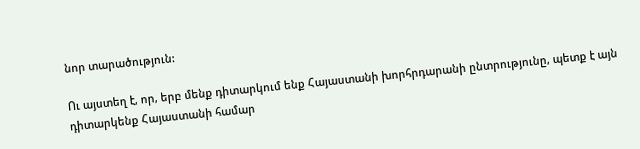նոր տարածություն:

Ու այստեղ է, որ, երբ մենք դիտարկում ենք Հայաստանի խորհրդարանի ընտրությունը, պետք է այն դիտարկենք Հայաստանի համար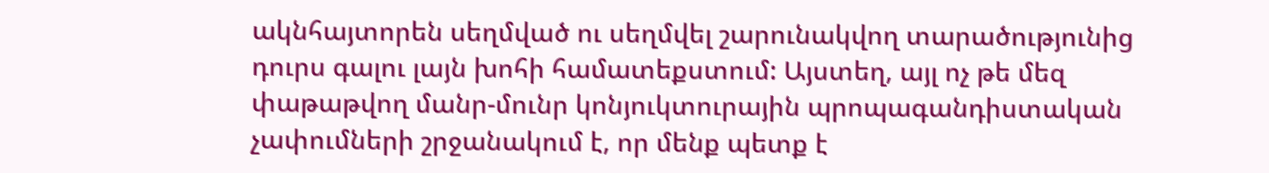ակնհայտորեն սեղմված ու սեղմվել շարունակվող տարածությունից դուրս գալու լայն խոհի համատեքստում: Այստեղ, այլ ոչ թե մեզ փաթաթվող մանր-մունր կոնյուկտուրային պրոպագանդիստական չափումների շրջանակում է, որ մենք պետք է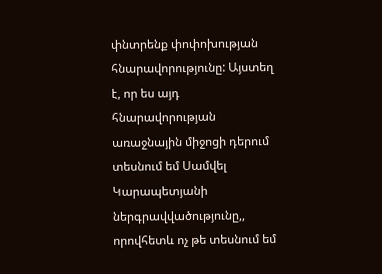փնտրենք փոփոխության հնարավորությունը: Այստեղ է, որ ես այդ հնարավորության առաջնային միջոցի դերում տեսնում եմ Սամվել Կարապետյանի ներգրավվածությունը,, որովհետև ոչ թե տեսնում եմ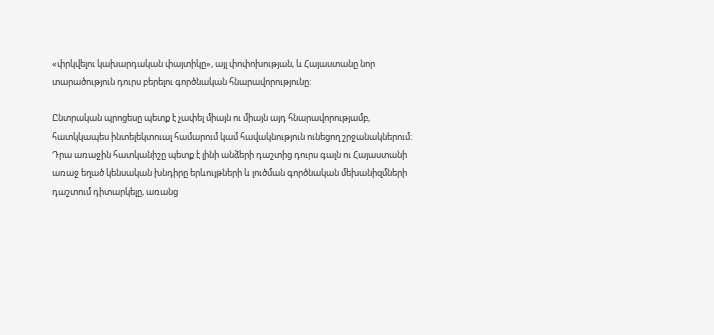«փրկվելու կախարդական փայտիկը», այլ փոփոխության, և Հայաստանը նոր տարածություն դուրս բերելու գործնական հնարավորությունը:

Ընտրական պրոցեսը պետք է չափել միայն ու միայն այդ հնարավորությամբ, հատկկապես ինտելեկտուալ համարում կամ հավակնություն ունեցող շրջանակներում: Դրա առաջին հատկանիշը պետք է լինի անձերի դաշտից դուրս գալն ու Հայաստանի առաջ եղած կենսական խնդիրը երևույթների և լուծման գործնական մեխանիզմների դաշտում դիտարկելը, առանց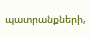պատրանքների,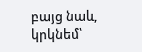բայց նաև, կրկնեմ՝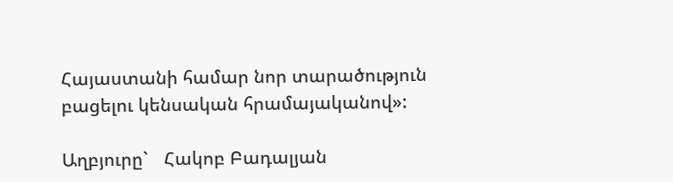Հայաստանի համար նոր տարածություն բացելու կենսական հրամայականով»:

Աղբյուրը`   Հակոբ Բադալյան